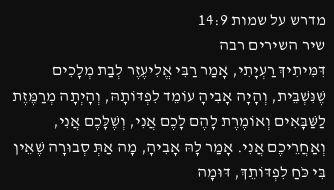מדרש על שמות 14:9
שיר השירים רבה
דִּמִּיתִיךְ רַעְיָתִי, אָמַר רַבִּי אֱלִיעֶזֶר לְבַת מְלָכִים שֶׁנִּשְׁבֵּית, וְהָיָה אָבִיהָ עוֹמֵד לִפְדּוֹתָהּ, וְהָיְתָה מְרַמֶּזֶת לַשַּׁבָּאִים וְאוֹמֶרֶת לָהֶם לָכֶם אֲנִי, וְשֶׁלָּכֶם אֲנִי, וְאַחֲרֵיכֶם אֲנִי. אָמַר לָהּ אָבִיהָ, מָה אַתְּ סְבוּרָה שֶׁאֵין בִּי כֹּחַ לִפְדּוֹתֵךְ, דּוּמָה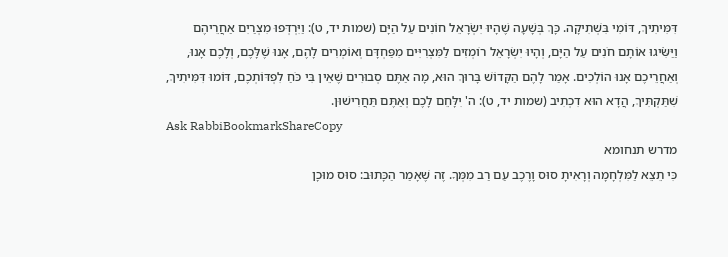דִּמִּיתִיךְ, דּוֹמִי בִּשְׁתִיקָה. כָּךְ בְּשָׁעָה שֶׁהָיוּ יִשְׂרָאֵל חוֹנִים עַל הַיָּם (שמות יד, ט): וַיִּרְדְּפוּ מִצְרַיִם אַחֲרֵיהֶם וַיַּשִֹּׂיגוּ אוֹתָם חֹנִים עַל הַיָּם, וְהָיוּ יִשְׂרָאֵל רוֹמְזִים לַמִּצְרִיִּים מִפַּחְדָּם וְאוֹמְרִים לָהֶם, אָנוּ שֶׁלָּכֶם, וְלָכֶם אָנוּ, וְאַחֲרֵיכֶם אָנוּ הוֹלְכִים. אָמַר לָהֶם הַקָּדוֹשׁ בָּרוּךְ הוּא, מָה אַתֶּם סְבוּרִים שֶׁאֵין בִּי כֹּחַ לִפְדּוֹתְכֶם, דּוֹמוּ דִּמִּיתִיךְ, שִׁתַּקְתִּיךְ, הֲדָא הוּא דִכְתִיב (שמות יד, ט): ה' יִלָּחֵם לָכֶם וְאַתֶּם תַּחֲרִישׁוּן.
Ask RabbiBookmarkShareCopy
מדרש תנחומא
כִּי תֵצֵא לַמִּלְחָמָה וְרָאִיתָ סוּס וָרֶכֶב עַם רַב מִמְּךָ. זֶה שֶׁאָמַר הַכָּתוּב: סוּס מוּכָן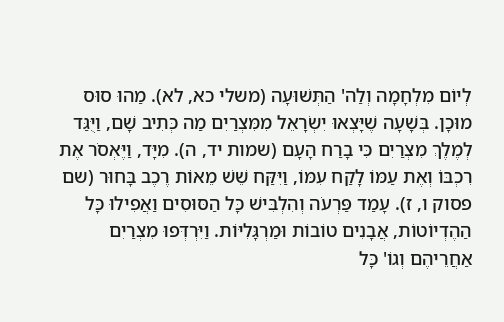לְיוֹם מִלְחָמָה וְלַה' הַתְּשׁוּעָה (משלי כא, לא). מַהוּ סוּס מוּכָן. בְּשָׁעָה שֶׁיָּצְאוּ יִשְׂרָאֵל מִמִּצְרַיִם מַה כְּתִיב שָׁם, וַיֻּגַּד לְמֶלֶךְ מִצְרַיִם כִּי בָרַח הָעָם (שמות יד, ה). מִיָּד, וַיֶּאְסֹר אֶת רִכְבּוֹ וְאֶת עַמּוֹ לָקַח עִמּוֹ, וַיִּקַּח שֵׁשׁ מֵאוֹת רֶכֶב בָּחוּר (שם פסוק ו, ז). עָמַד פַּרְעֹה וְהִלְבִּישׁ כָּל הַסּוּסִים וַאֲפִילוּ כָּל הַהֶדְיוֹטוֹת, אֲבָנִים טוֹבוֹת וּמַרְגָּלִיּוֹת. וַיִּרְדְּפוּ מִצְרַיִם אַחֲרֵיהֶם וְגוֹ' כָּל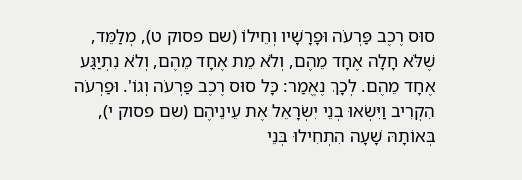סוּס רֶכֶב פַּרְעֹה וּפָרָשָׁיו וְחֵילוֹ (שם פסוק ט), מְלַמֵּד, שֶׁלֹּא חָלָה אֶחָד מֵהֶם, וְלֹא מֵת אֶחָד מֵהֶם, וְלֹא נִתְיַגַּע אֶחָד מֵהֶם. לְכָךְ נֶאֱמַר: כָּל סוּס רֶכֶב פַּרְעֹה וְגוֹ'. וּפַרְעֹה הִקְרִיב וַיִּשְׂאוּ בְנֵי יִשְׂרָאֵל אֶת עֵינֵיהֶם (שם פסוק י), בְּאוֹתָהּ שָׁעָה הִתְחִילוּ בְּנֵי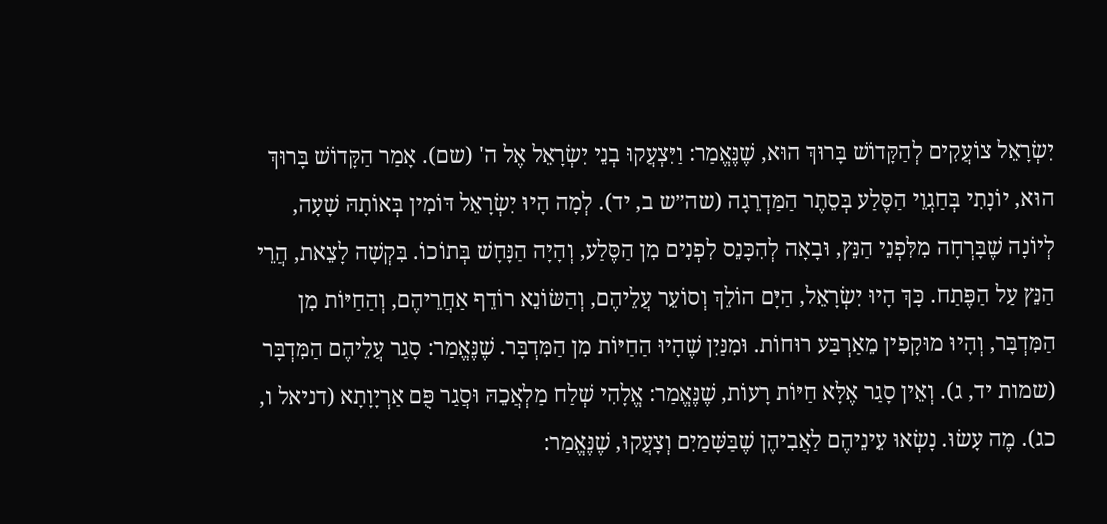יִשְׂרָאֵל צוֹעֲקִים לְהַקָּדוֹשׁ בָּרוּךְ הוּא, שֶׁנֶּאֱמַר: וַיִּצְעֲקוּ בְנֵי יִשְׂרָאֵל אֶל ה' (שם). אָמַר הַקָּדוֹשׁ בָּרוּךְ הוּא, יוֹנָתִי בְּחַגְוֵי הַסֶּלַע בְּסֵתֶר הַמַּדְרֵגָה (שה״ש ב, יד). לְמָה הָיוּ יִשְׂרָאֵל דּוֹמִין בְּאוֹתָהּ שָׁעָה, לְיוֹנָה שֶׁבָּרְחָה מִלִּפְנֵי הַנֵּץ, וּבָאָה לְהִכָּנֵס לִפְנִים מִן הַסֶּלַע, וְהָיָה הַנָּחָשׁ בְּתוֹכוֹ. בִּקְשָׁה לָצֵאת, הֲרֵי הַנֵּץ עַל הַפֶּתַח. כָּךְ הָיוּ יִשְׂרָאֵל, הַיָּם הוֹלֵךְ וְסוֹעֵר עֲלֵיהֶם, וְהַשּׂוֹנֵא רוֹדֵף אַחֲרֵיהֶם, וְהַחַיּוֹת מִן הַמִּדְבָּר, וְהָיוּ מוּקָפִין מֵאַרְבַּע רוּחוֹת. וּמִנַּיִן שֶׁהָיוּ הַחַיּוֹת מִן הַמִּדְבָּר. שֶׁנֶּאֱמַר: סָגַר עֲלֵיהֶם הַמִּדְבָּר (שמות יד, ג). וְאֵין סָגַר אֶלָּא חַיּוֹת רָעוֹת, שֶׁנֶּאֱמַר: אֱלָהִי שְׁלַח מַלְאֲכֵהּ וּסֲגַר פֻּם אַרְיָוָתָא (דניאל ו, כג). מֶה עָשׂוּ. נָשְׂאוּ עֵינֵיהֶם לַאֲבִיהֶן שֶׁבַּשָּׁמַיִם וְצָעֲקוּ, שֶׁנֶּאֱמַר: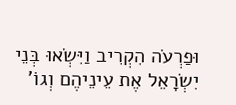וּפַרְעֹה הִקְרִיב וַיִּשְׂאוּ בְּנֵי יִשְׂרָאֵל אֶת עֵינֵיהֶם וְגוֹ'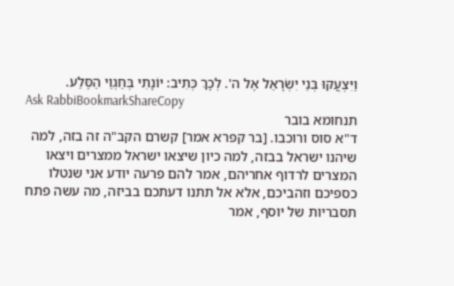וַיִּצְעֲקוּ בְּנֵי יִשְׂרָאֵל אֶל ה'. לְכָךְ כְּתִיב: יוֹנָתִי בְּחַגְוֵי הַסֶּלַע.
Ask RabbiBookmarkShareCopy
תנחומא בובר
ד"א סוס ורוכבו. [בר קפרא אמר] קשרם הקב"ה זה בזה, למה שיהנו ישראל בבזה, למה כיון שיצאו ישראל ממצרים ויצאו המצרים לרדוף אחריהם, אמר להם פרעה יודע אני שנטלו כספיכם וזהביכם, אלא אל תתנו דעתכם בביזה, מה עשה פתח תסבריות של יוסף, אמר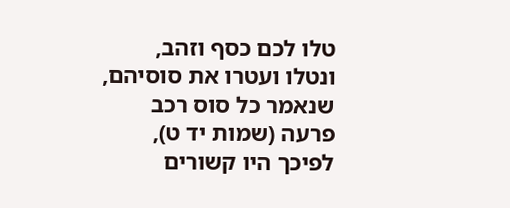טלו לכם כסף וזהב, ונטלו ועטרו את סוסיהם, שנאמר כל סוס רכב פרעה (שמות יד ט), לפיכך היו קשורים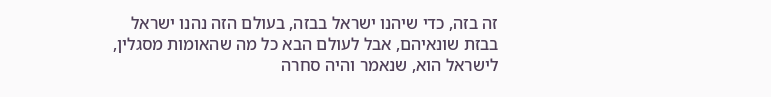זה בזה, כדי שיהנו ישראל בבזה, בעולם הזה נהנו ישראל בבזת שונאיהם, אבל לעולם הבא כל מה שהאומות מסגלין, לישראל הוא, שנאמר והיה סחרה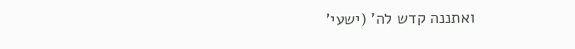ואתננה קדש לה' (ישעי'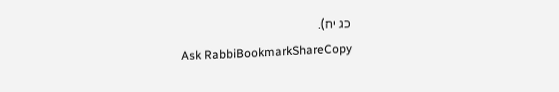כג יח).
Ask RabbiBookmarkShareCopy